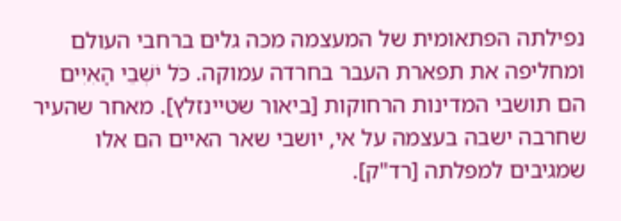נפילתה הפתאומית של המעצמה מכה גלים ברחבי העולם ומחליפה את תפארת העבר בחרדה עמוקה. כֹּל יֹשְׁבֵי הָאִיִּים הם תושבי המדינות הרחוקות [ביאור שטיינזלץ]. מאחר שהעיר שחרבה ישבה בעצמה על אי, יושבי שאר האיים הם אלו שמגיבים למפלתה [רד"ק].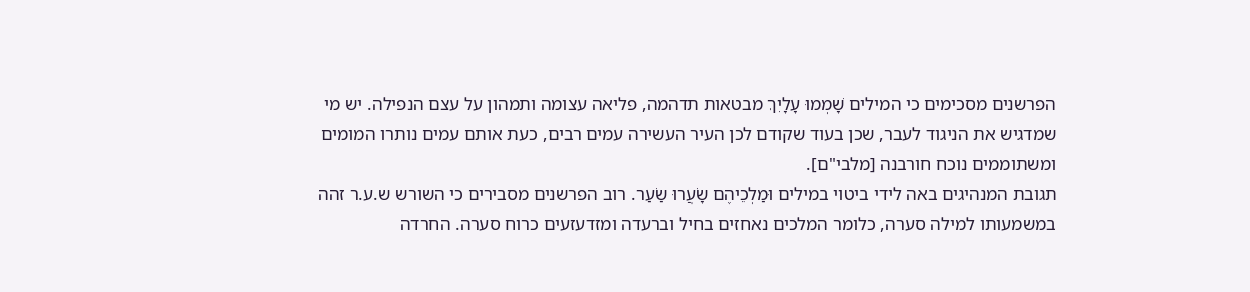הפרשנים מסכימים כי המילים שָׁמְמוּ עָלָיִךְ מבטאות תדהמה, פליאה עצומה ותמהון על עצם הנפילה. יש מי שמדגיש את הניגוד לעבר, שכן בעוד שקודם לכן העיר העשירה עמים רבים, כעת אותם עמים נותרו המומים ומשתוממים נוכח חורבנה [מלבי"ם].
תגובת המנהיגים באה לידי ביטוי במילים וּמַלְכֵיהֶם שָׂעֲרוּ שַׂעַר. רוב הפרשנים מסבירים כי השורש ש.ע.ר זהה במשמעותו למילה סערה, כלומר המלכים נאחזים בחיל וברעדה ומזדעזעים כרוח סערה. החרדה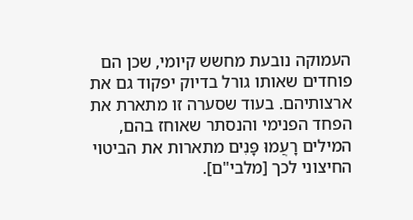העמוקה נובעת מחשש קיומי, שכן הם פוחדים שאותו גורל בדיוק יפקוד גם את ארצותיהם. בעוד שסערה זו מתארת את הפחד הפנימי והנסתר שאוחז בהם, המילים רָעֲמוּ פָּנִים מתארות את הביטוי החיצוני לכך [מלבי"ם].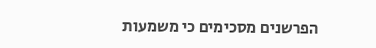הפרשנים מסכימים כי משמעות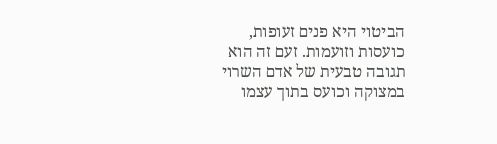הביטוי היא פנים זעופות, כועסות וזועמות. זעם זה הוא תגובה טבעית של אדם השרוי במצוקה וכועס בתוך עצמו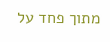מתוך פחד על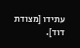עתידו [מצודת דוד].